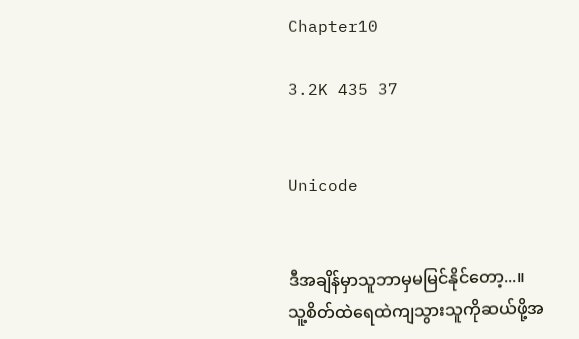Chapter10

3.2K 435 37


Unicode


ဒီအချိန်မှာသူဘာမှမမြင်နိုင်တော့...။
သူ့စိတ်ထဲရေထဲကျသွားသူကိုဆယ်ဖို့အ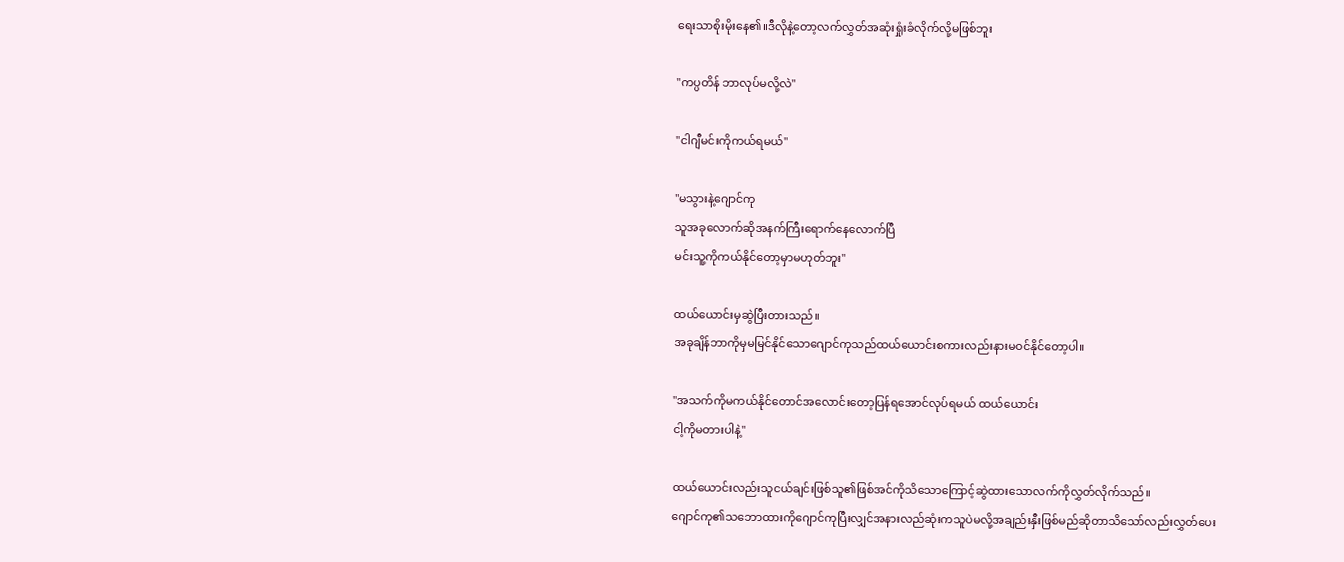ရေးသာစိုးမိုးနေ၏။ဒီလိုနဲ့တော့လက်လွှတ်အဆုံးရှုံးခံလိုက်လို့မဖြစ်ဘူး

"ကပ္ပတိန် ဘာလုပ်မလို့လဲ"

"ငါဂျီမင်းကိုကယ်ရမယ်"

"မသွားနဲ့ဂျောင်ကု
သူအခုလောက်ဆိုအနက်ကြီးရောက်နေလောက်ပြီ
မင်းသူ့ကိုကယ်နိုင်တော့မှာမဟုတ်ဘူး"

ထယ်ယောင်းမှဆွဲပြီးတားသည်။
အခုချိန်ဘာကိုမှမမြင်နိုင်သောဂျောင်ကုသည်ထယ်ယောင်းစကားလည်းနားမဝင်နိုင်တော့ပါ။

"အသက်ကိုမကယ်နိုင်တောင်အလောင်းတော့ပြန်ရအောင်လုပ်ရမယ် ထယ်ယောင်း
ငါ့ကိုမတားပါနဲ့"

ထယ်ယောင်းလည်းသူငယ်ချင်းဖြစ်သူ၏ဖြစ်အင်ကိုသိသောကြောင့်ဆွဲထားသောလက်ကိုလွှတ်လိုက်သည်။
ဂျောင်ကု၏သဘောထားကိုဂျောင်ကုပြီးလျှင်အနားလည်ဆုံးကသူပဲမလို့အချည်းနှီးဖြစ်မည်ဆိုတာသိသော်လည်းလွှတ်ပေး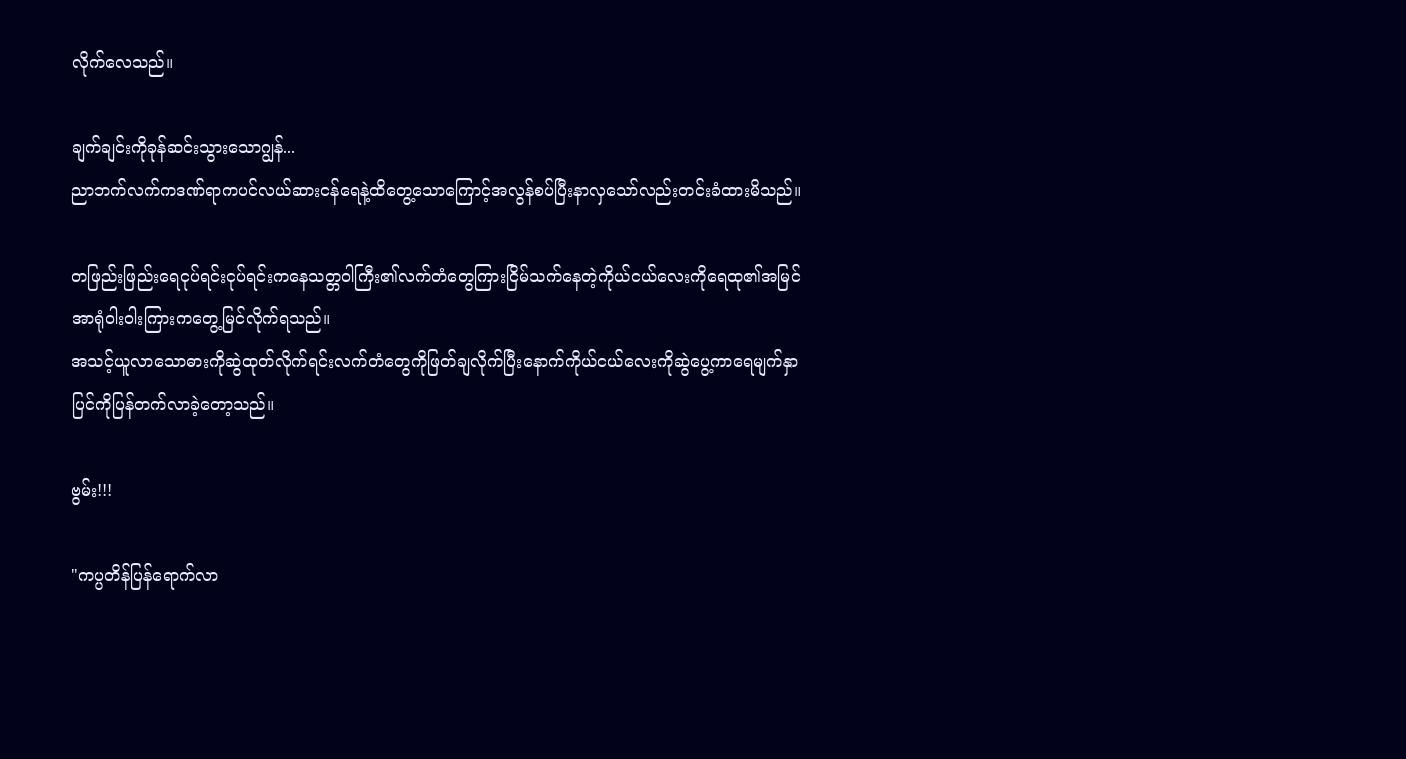လိုက်လေသည်။

ချက်ချင်းကိုခုန်ဆင်းသွားသောဂျွန်...
ညာဘက်လက်ကဒဏ်ရာကပင်လယ်ဆားငန်ရေနဲ့ထိတွေ့သောကြောင့်အလွန်စပ်ပြီးနာလှသော်လည်းတင်းခံထားမိသည်။

တဖြည်းဖြည်းရေငုပ်ရင်းငုပ်ရင်းကနေသတ္တဝါကြီး၏လက်တံတွေကြားငြိမ်သက်နေတဲ့ကိုယ်ငယ်လေးကိုရေထု၏အမြင်အာရုံဝါးဝါးကြားကတွေ့မြင်လိုက်ရသည်။
အသင့်ယူလာသောဓားကိုဆွဲထုတ်လိုက်ရင်းလက်တံတွေကိုဖြတ်ချလိုက်ပြီးနောက်ကိုယ်ငယ်လေးကိုဆွဲပွေ့ကာရေမျက်နှာပြင်ကိုပြန်တက်လာခဲ့တော့သည်။

ဗွမ်း!!!

"ကပ္ပတိန်ပြန်ရောက်လာ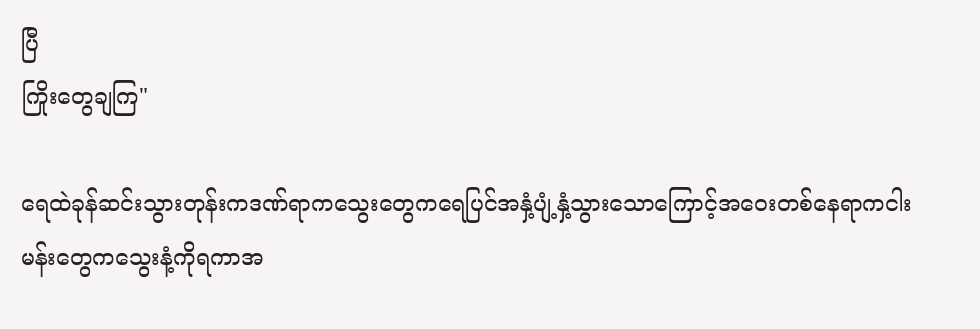ပြီ
ကြိုးတွေချကြ"

ရေထဲခုန်ဆင်းသွားတုန်းကဒဏ်ရာကသွေးတွေကရေပြင်အနှံ့ပျံ့နှံ့သွားသောကြောင့်အဝေးတစ်နေရာကငါးမန်းတွေကသွေးနံ့ကိုရကာအ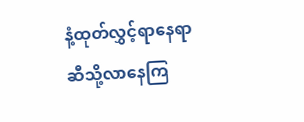နံ့ထုတ်လွှင့်ရာနေရာဆီသို့လာနေကြ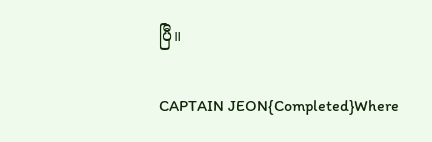ပြီ။

CAPTAIN JEON{Completed}Where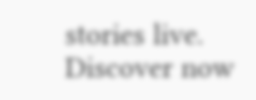stories live. Discover now